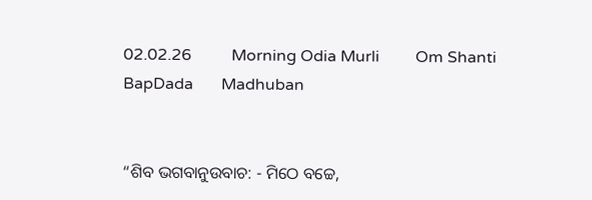02.02.26          Morning Odia Murli         Om Shanti         BapDada       Madhuban


“ଶିବ ଭଗବାନୁଉବାଚ: - ମିଠେ ବଚ୍ଚେ,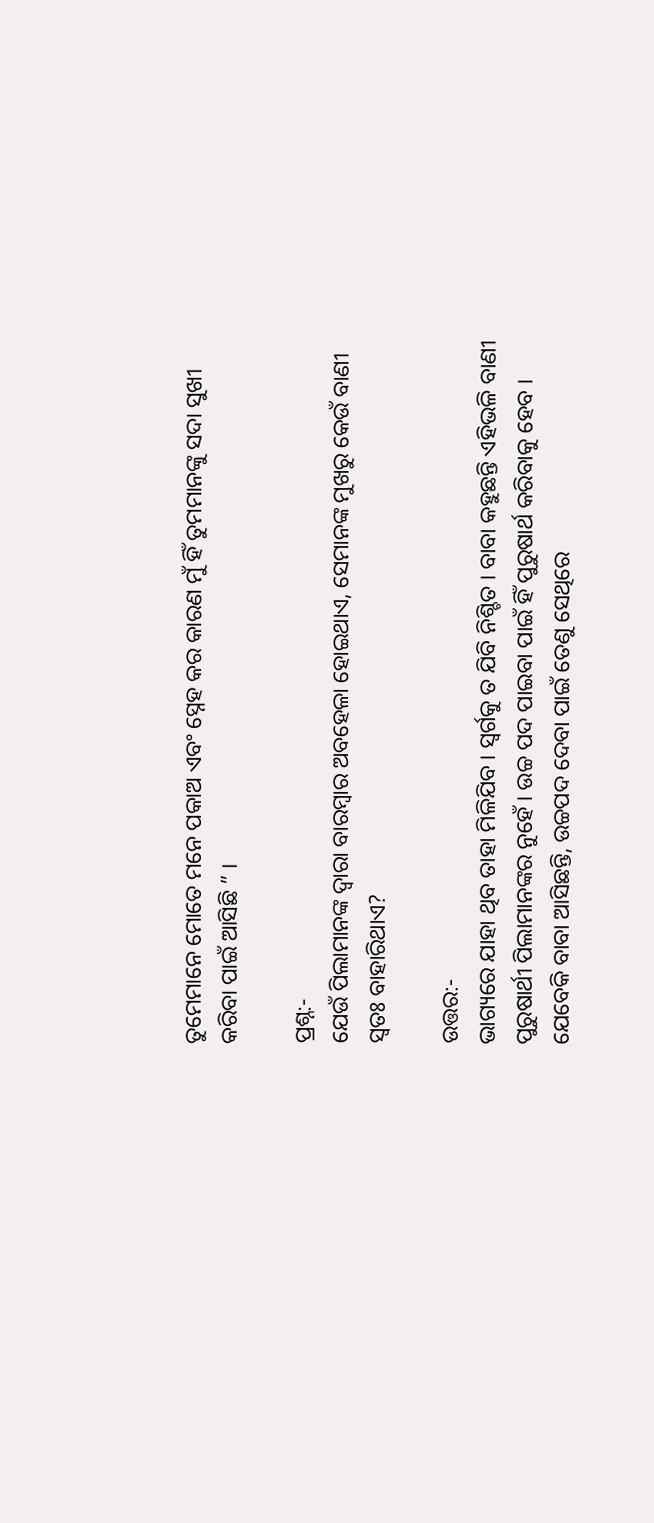ତୁମେମାନେ ମୋତେ ମନେ ପକାଅ ଏବଂ ସ୍ନେହ କର କାରଣ ମୁଁ ହିଁ ତୁମମାନଙ୍କୁ ସଦା ସୁଖୀ କରିବା ପାଇଁ ଆସିଛି ” ।

ପ୍ରଶ୍ନ:-
ଯେଉଁ ପିଲାମାନଙ୍କ ଦ୍ୱାରା ବାରମ୍ବାର ଅବହେଳା ହୋଇଥାଏ, ସେମାନଙ୍କ ମୁଖରୁ କେଉଁ ବାଣୀ ସ୍ୱତଃ ବାହାରିଥାଏ?

ଉତ୍ତର:-
ଭାଗ୍ୟରେ ଯାହା ଥିବ ତାହା ମିଳିଯିବ । ସ୍ୱର୍ଗକୁ ତ ଯିବି ନିଶ୍ଚିତ । ବାବା କହୁଛନ୍ତି ଏହିଭଳି ବାଣୀ ପୁରୁଷାର୍ଥୀ ପିଲାମାନଙ୍କର ନୁହେଁ । ଉଚ୍ଚ ପଦ ପାଇବା ପାଇଁ ହିଁ ପୁରୁଷାର୍ଥ କରିବାକୁ ହେବ । ଯେବେକି ବାବା ଆସିଛନ୍ତି, ଉଚ୍ଚପଦ ଦେବା ପାଇଁ ତେଣୁ ସେଥିରେ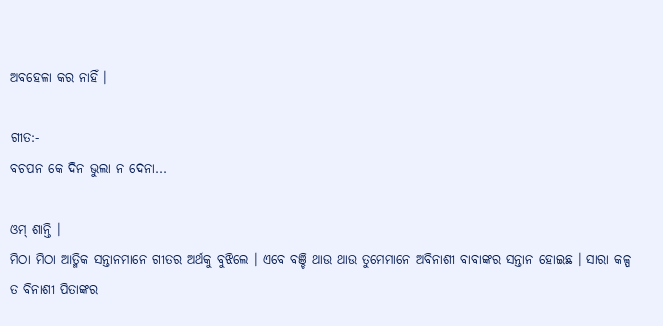ଅବହେଳା କର ନାହିଁ ।

ଗୀତ:-
ବଚପନ କେ ଦିନ ଭୁଲା ନ ଦେନା...

ଓମ୍ ଶାନ୍ତି ।
ମିଠା ମିଠା ଆତ୍ମିକ ସନ୍ତାନମାନେ ଗୀତର ଅର୍ଥକୁ ବୁଝିଲେ । ଏବେ ବଞ୍ଚି ଥାଉ ଥାଉ ତୁମେମାନେ ଅବିନାଶୀ ବାବାଙ୍କର ସନ୍ତାନ ହୋଇଛ । ସାରା କଳ୍ପ ତ ବିନାଶୀ ପିତାଙ୍କର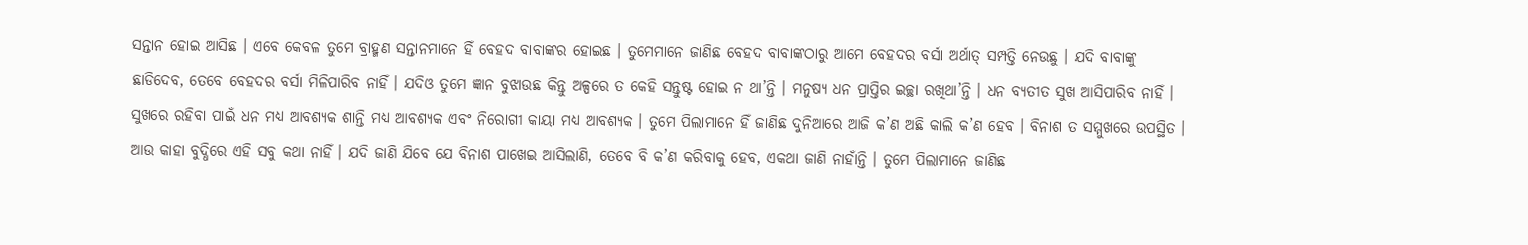ସନ୍ତାନ ହୋଇ ଆସିଛ । ଏବେ କେବଳ ତୁମେ ବ୍ରାହ୍ମଣ ସନ୍ତାନମାନେ ହିଁ ବେହଦ ବାବାଙ୍କର ହୋଇଛ । ତୁମେମାନେ ଜାଣିଛ ବେହଦ ବାବାଙ୍କଠାରୁ ଆମେ ବେହଦର ବର୍ସା ଅର୍ଥାତ୍ ସମ୍ପତ୍ତି ନେଉଛୁ । ଯଦି ବାବାଙ୍କୁ ଛାଡିଦେବ, ତେବେ ବେହଦର ବର୍ସା ମିଳିପାରିବ ନାହିଁ । ଯଦିଓ ତୁମେ ଜ୍ଞାନ ବୁଝାଉଛ କିନ୍ତୁ ଅଳ୍ପରେ ତ କେହି ସନ୍ତୁଷ୍ଟ ହୋଇ ନ ଥା’ନ୍ତି । ମନୁଷ୍ୟ ଧନ ପ୍ରାପ୍ତିର ଇଚ୍ଛା ରଖିଥା’ନ୍ତି । ଧନ ବ୍ୟତୀତ ସୁଖ ଆସିପାରିବ ନାହିଁ । ସୁଖରେ ରହିବା ପାଇଁ ଧନ ମଧ୍ୟ ଆବଶ୍ୟକ ଶାନ୍ତି ମଧ୍ୟ ଆବଶ୍ୟକ ଏବଂ ନିରୋଗୀ କାୟା ମଧ୍ୟ ଆବଶ୍ୟକ । ତୁମେ ପିଲାମାନେ ହିଁ ଜାଣିଛ ଦୁନିଆରେ ଆଜି କ’ଣ ଅଛି କାଲି କ’ଣ ହେବ । ବିନାଶ ତ ସମ୍ମୁଖରେ ଉପସ୍ଥିତ । ଆଉ କାହା ବୁଦ୍ଧିରେ ଏହି ସବୁ କଥା ନାହିଁ । ଯଦି ଜାଣି ଯିବେ ଯେ ବିନାଶ ପାଖେଇ ଆସିଲାଣି, ତେବେ ବି କ’ଣ କରିବାକୁ ହେବ, ଏକଥା ଜାଣି ନାହାଁନ୍ତି । ତୁମେ ପିଲାମାନେ ଜାଣିଛ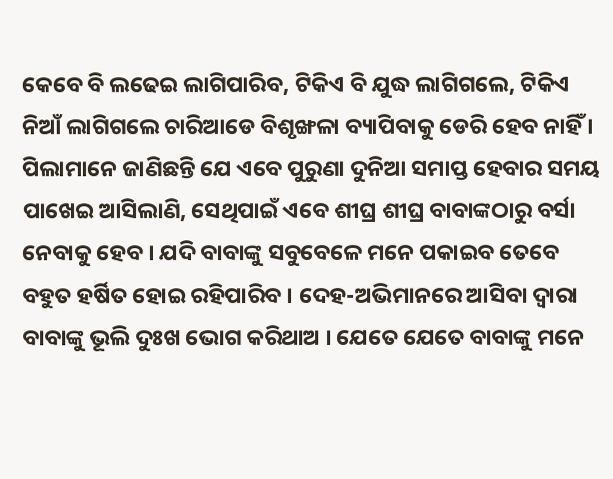କେବେ ବି ଲଢେଇ ଲାଗିପାରିବ, ଟିକିଏ ବି ଯୁଦ୍ଧ ଲାଗିଗଲେ, ଟିକିଏ ନିଆଁ ଲାଗିଗଲେ ଚାରିଆଡେ ବିଶୃଙ୍ଖଳା ବ୍ୟାପିବାକୁ ଡେରି ହେବ ନାହିଁ । ପିଲାମାନେ ଜାଣିଛନ୍ତି ଯେ ଏବେ ପୁରୁଣା ଦୁନିଆ ସମାପ୍ତ ହେବାର ସମୟ ପାଖେଇ ଆସିଲାଣି, ସେଥିପାଇଁ ଏବେ ଶୀଘ୍ର ଶୀଘ୍ର ବାବାଙ୍କଠାରୁ ବର୍ସା ନେବାକୁ ହେବ । ଯଦି ବାବାଙ୍କୁ ସବୁବେଳେ ମନେ ପକାଇବ ତେବେ ବହୁତ ହର୍ଷିତ ହୋଇ ରହିପାରିବ । ଦେହ-ଅଭିମାନରେ ଆସିବା ଦ୍ୱାରା ବାବାଙ୍କୁ ଭୂଲି ଦୁଃଖ ଭୋଗ କରିଥାଅ । ଯେତେ ଯେତେ ବାବାଙ୍କୁ ମନେ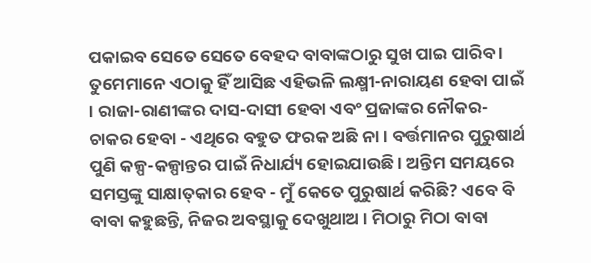ପକାଇବ ସେତେ ସେତେ ବେହଦ ବାବାଙ୍କଠାରୁ ସୁଖ ପାଇ ପାରିବ । ତୁମେମାନେ ଏଠାକୁ ହିଁ ଆସିଛ ଏହିଭଳି ଲକ୍ଷ୍ମୀ-ନାରାୟଣ ହେବା ପାଇଁ । ରାଜା-ରାଣୀଙ୍କର ଦାସ-ଦାସୀ ହେବା ଏବଂ ପ୍ରଜାଙ୍କର ନୌକର-ଚାକର ହେବା - ଏଥିରେ ବହୁତ ଫରକ ଅଛି ନା । ବର୍ତ୍ତମାନର ପୁରୁଷାର୍ଥ ପୁଣି କଳ୍ପ-କଳ୍ପାନ୍ତର ପାଇଁ ନିଧାର୍ଯ୍ୟ ହୋଇଯାଉଛି । ଅନ୍ତିମ ସମୟରେ ସମସ୍ତଙ୍କୁ ସାକ୍ଷାତ୍‌କାର ହେବ - ମୁଁ କେତେ ପୁରୁଷାର୍ଥ କରିଛି? ଏବେ ବି ବାବା କହୁଛନ୍ତି, ନିଜର ଅବସ୍ଥାକୁ ଦେଖୁଥାଅ । ମିଠାରୁ ମିଠା ବାବା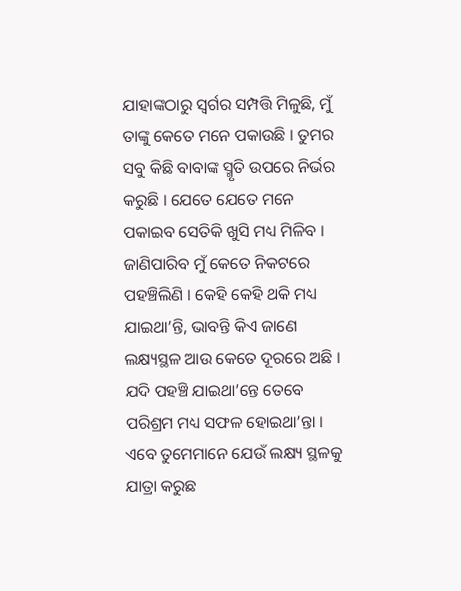ଯାହାଙ୍କଠାରୁ ସ୍ୱର୍ଗର ସମ୍ପତ୍ତି ମିଳୁଛି, ମୁଁ ତାଙ୍କୁ କେତେ ମନେ ପକାଉଛି । ତୁମର ସବୁ କିଛି ବାବାଙ୍କ ସ୍ମୃତି ଉପରେ ନିର୍ଭର କରୁଛି । ଯେତେ ଯେତେ ମନେ ପକାଇବ ସେତିକି ଖୁସି ମଧ୍ୟ ମିଳିବ । ଜାଣିପାରିବ ମୁଁ କେତେ ନିକଟରେ ପହଞ୍ଚିଲିଣି । କେହି କେହି ଥକି ମଧ୍ୟ ଯାଇଥା’ନ୍ତି, ଭାବନ୍ତି କିଏ ଜାଣେ ଲକ୍ଷ୍ୟସ୍ଥଳ ଆଉ କେତେ ଦୂରରେ ଅଛି । ଯଦି ପହଞ୍ଚି ଯାଇଥା’ନ୍ତେ ତେବେ ପରିଶ୍ରମ ମଧ୍ୟ ସଫଳ ହୋଇଥା’ନ୍ତା । ଏବେ ତୁମେମାନେ ଯେଉଁ ଲକ୍ଷ୍ୟ ସ୍ଥଳକୁ ଯାତ୍ରା କରୁଛ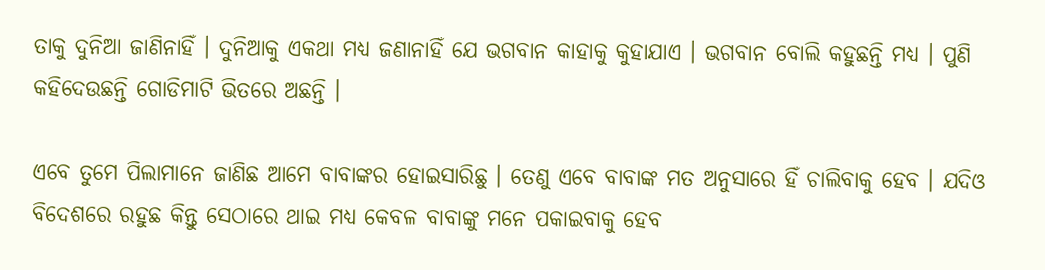ତାକୁ ଦୁନିଆ ଜାଣିନାହିଁ । ଦୁନିଆକୁ ଏକଥା ମଧ୍ୟ ଜଣାନାହିଁ ଯେ ଭଗବାନ କାହାକୁ କୁହାଯାଏ । ଭଗବାନ ବୋଲି କହୁଛନ୍ତି ମଧ୍ୟ । ପୁଣି କହିଦେଉଛନ୍ତି ଗୋଡିମାଟି ଭିତରେ ଅଛନ୍ତି ।

ଏବେ ତୁମେ ପିଲାମାନେ ଜାଣିଛ ଆମେ ବାବାଙ୍କର ହୋଇସାରିଛୁ । ତେଣୁ ଏବେ ବାବାଙ୍କ ମତ ଅନୁସାରେ ହିଁ ଚାଲିବାକୁ ହେବ । ଯଦିଓ ବିଦେଶରେ ରହୁଛ କିନ୍ତୁ ସେଠାରେ ଥାଇ ମଧ୍ୟ କେବଳ ବାବାଙ୍କୁ ମନେ ପକାଇବାକୁ ହେବ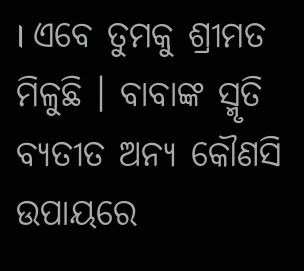। ଏବେ ତୁମକୁ ଶ୍ରୀମତ ମିଳୁଛି । ବାବାଙ୍କ ସ୍ମୃତି ବ୍ୟତୀତ ଅନ୍ୟ କୌଣସି ଉପାୟରେ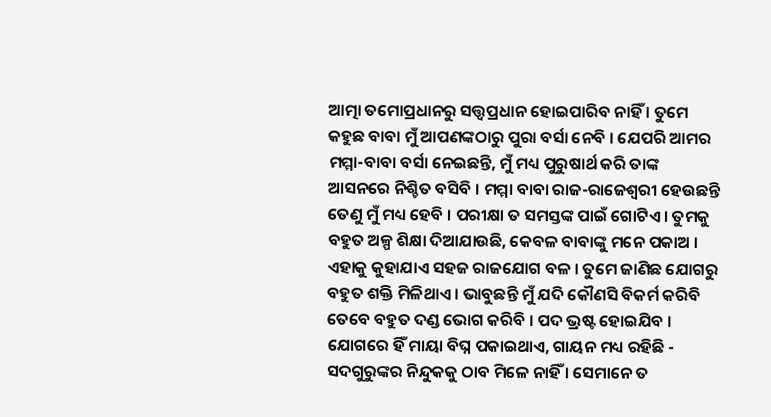ଆତ୍ମା ତମୋପ୍ରଧାନରୁ ସତ୍ତ୍ୱପ୍ରଧାନ ହୋଇପାରିବ ନାହିଁ । ତୁମେ କହୁଛ ବାବା ମୁଁ ଆପଣଙ୍କଠାରୁ ପୁରା ବର୍ସା ନେବି । ଯେପରି ଆମର ମମ୍ମା-ବାବା ବର୍ସା ନେଇଛନ୍ତି, ମୁଁ ମଧ୍ୟ ପୁରୁଷାର୍ଥ କରି ତାଙ୍କ ଆସନରେ ନିଶ୍ଚିତ ବସିବି । ମମ୍ମା ବାବା ରାଜ-ରାଜେଶ୍ୱରୀ ହେଉଛନ୍ତି ତେଣୁ ମୁଁ ମଧ୍ୟ ହେବି । ପରୀକ୍ଷା ତ ସମସ୍ତଙ୍କ ପାଇଁ ଗୋଟିଏ । ତୁମକୁ ବହୁତ ଅଳ୍ପ ଶିକ୍ଷା ଦିଆଯାଉଛି, କେବଳ ବାବାଙ୍କୁ ମନେ ପକାଅ । ଏହାକୁ କୁହାଯାଏ ସହଜ ରାଜଯୋଗ ବଳ । ତୁମେ ଜାଣିଛ ଯୋଗରୁ ବହୁତ ଶକ୍ତି ମିଳିଥାଏ । ଭାବୁଛନ୍ତି ମୁଁ ଯଦି କୌଣସି ବିକର୍ମ କରିବି ତେବେ ବହୁତ ଦଣ୍ଡ ଭୋଗ କରିବି । ପଦ ଭ୍ରଷ୍ଟ ହୋଇଯିବ । ଯୋଗରେ ହିଁ ମାୟା ବିଘ୍ନ ପକାଇଥାଏ, ଗାୟନ ମଧ୍ୟ ରହିଛି - ସଦଗୁରୁଙ୍କର ନିନ୍ଦୁକକୁ ଠାବ ମିଳେ ନାହିଁ । ସେମାନେ ତ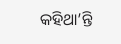କହିଥା’ନ୍ତି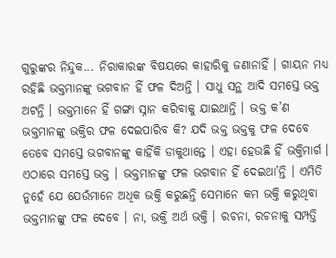ଗୁରୁଙ୍କର ନିନ୍ଦୁକ... ନିରାକାରଙ୍କ ବିଷୟରେ କାହାରିକୁ ଜଣାନାହିଁ । ଗାୟନ ମଧ୍ୟ ରହିଛି ଭକ୍ତମାନଙ୍କୁ ଭଗବାନ ହିଁ ଫଳ ଦିଅନ୍ତି । ସାଧୁ ସନ୍ଥ ଆଦି ସମସ୍ତେ ଭକ୍ତ ଅଟନ୍ତି । ଭକ୍ତମାନେ ହିଁ ଗଙ୍ଗା ସ୍ନାନ କରିବାକୁ ଯାଇଥାନ୍ତି । ଭକ୍ତ କ’ଣ ଭକ୍ତମାନଙ୍କୁ ଭକ୍ତିର ଫଳ ଦେଇପାରିବ କି? ଯଦି ଭକ୍ତ ଭକ୍ତକୁ ଫଳ ଦେବେ ତେବେ ସମସ୍ତେ ଭଗବାନଙ୍କୁ କାହିଁକି ଡାକୁଥାନ୍ତେ । ଏହା ହେଉଛି ହିଁ ଭକ୍ତିମାର୍ଗ । ଏଠାରେ ସମସ୍ତେ ଭକ୍ତ । ଭକ୍ତମାନଙ୍କୁ ଫଳ ଭଗବାନ ହିଁ ଦେଇଥା’ନ୍ତି । ଏମିତି ନୁହେଁ ଯେ ଯେଉଁମାନେ ଅଧିକ ଭକ୍ତି କରୁଛନ୍ତି ସେମାନେ କମ ଭକ୍ତି କରୁଥିବା ଭକ୍ତମାନଙ୍କୁ ଫଳ ଦେବେ । ନା, ଭକ୍ତି ଅର୍ଥ ଭକ୍ତି । ରଚନା, ରଚନାକୁ ସମ୍ପତ୍ତି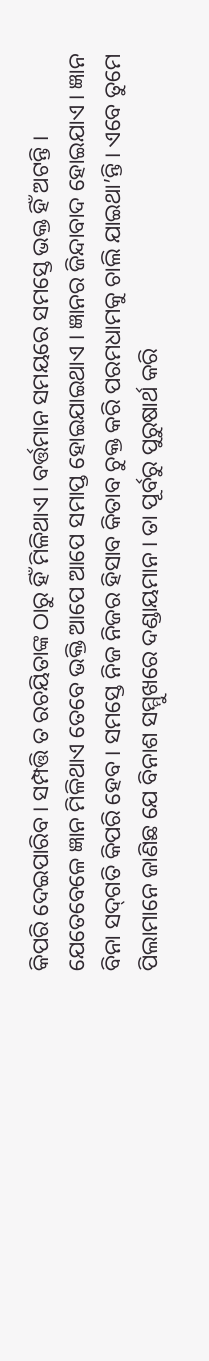କିପରି ଦେଇପାରିବ । ସମ୍ପତ୍ତି ତ ରଚୟିତାଙ୍କ ଠାରୁ ହିଁ ମିଳିଥାଏ । ବର୍ତ୍ତମାନ ସମୟରେ ସମସ୍ତେ ଭକ୍ତ ହିଁ ଅଟନ୍ତି । ଯେତେବେଳେ ଜ୍ଞାନ ମିଳିଥାଏ ତେବେ ଭକ୍ତି ଆପେ ଆପେ ସମାପ୍ତ ହୋଇଯାଇଥାଏ । ଜ୍ଞାନର ଜିନ୍ଦାବାଦ ହୋଇଯାଏ । ଜ୍ଞାନ ବିନା ସଦ୍‌ଗତି କିପରି ହେବ । ସମସ୍ତେ ନିଜ ନିଜର ହିସାବ କିତାବ ଚୁକ୍ତ କରି ପରମଧାମକୁ ଚାଲି ଯାଇଥା’ନ୍ତି । ଏବେ ତୁମେ ପିଲାମାନେ ଜାଣିଛ ଯେ ବିନାଶ ସମ୍ମୁଖରେ ଦଣ୍ଡାୟମାନ । ତା ପୂର୍ବରୁ ପୁରୁଷାର୍ଥ କରି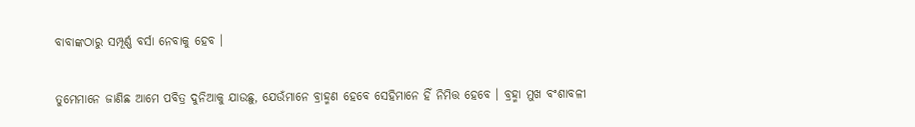ବାବାଙ୍କଠାରୁ ସମ୍ପୂର୍ଣ୍ଣ ବର୍ସା ନେବାକୁ ହେବ ।

ତୁମେମାନେ ଜାଣିଛ ଆମେ ପବିତ୍ର ଦୁନିଆକୁ ଯାଉଛୁ, ଯେଉଁମାନେ ବ୍ରାହ୍ମଣ ହେବେ ସେହିମାନେ ହିଁ ନିମିତ୍ତ ହେବେ । ବ୍ରହ୍ମା ମୁଖ ବଂଶାବଳୀ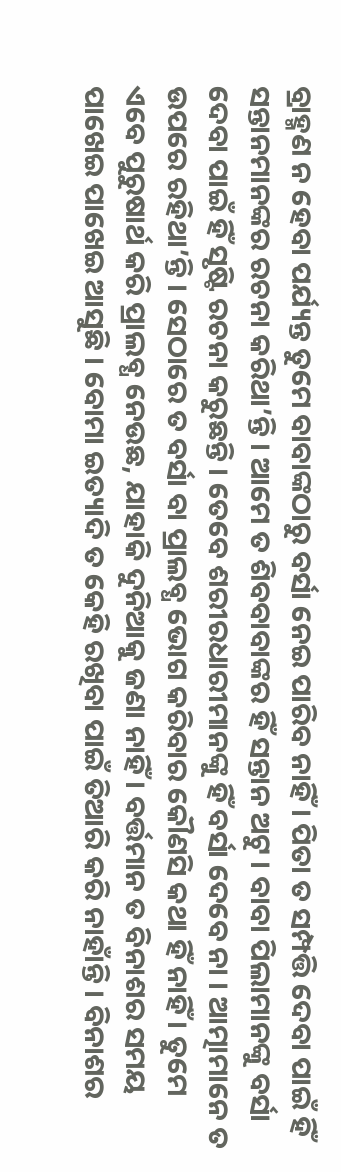ବ୍ରାହ୍ମଣ ନ ହେବା ପର୍ଯ୍ୟନ୍ତ ତୁମେ ବାବାଙ୍କଠାରୁ ବର୍ସା ନେଇ ପାରିବ ନାହିଁ । ପିତା ତ ସମ୍ପତ୍ତି ଦେବା ପାଇଁ ହିଁ ସନ୍ତାନମାନଙ୍କର ରଚନା କରିଥା’ନ୍ତି । ଆମେ ତ ଶିବବାବାଙ୍କର ହିଁ ସନ୍ତାନ ଅଟୁ । ବାବା ପିଲାମାନଙ୍କୁ ବର୍ସା ଦେବା ପାଇଁ ହିଁ ସୃଷ୍ଟି ରଚନା କରୁଛନ୍ତି । ତେବେ ଶରୀରଧାରୀମାନଙ୍କୁ ହିଁ ବର୍ସା ଦେବେ ନା । ଆତ୍ମାମାନେ ତ ଉପରେ ରହିଥା’ନ୍ତି । ସେଠାରେ ତ ବର୍ସା ବା ପ୍ରାଲବ୍ଧ ଭୋଗ କରିବାର କୌଣସି କଥା ହିଁ ନାହିଁ । ତୁମେ ଏବେ ପୁରୁଷାର୍ଥ କରି ପ୍ରାଲବ୍ଧ ନେଉଛ, ଯାହାକି ଦୁନିଆକୁ ଜଣା ନାହିଁ । ବର୍ତ୍ତମାନ ତ ବିନାଶର ସମୟ ପାଖେଇ ପାଖେଇ ଆସୁଛି । ବୋମା ଇତ୍ୟାଦି ତ କେହି ରଖିବା ପାଇଁ ତିଆରି କରି ନାହାଁନ୍ତି । ବିନାଶର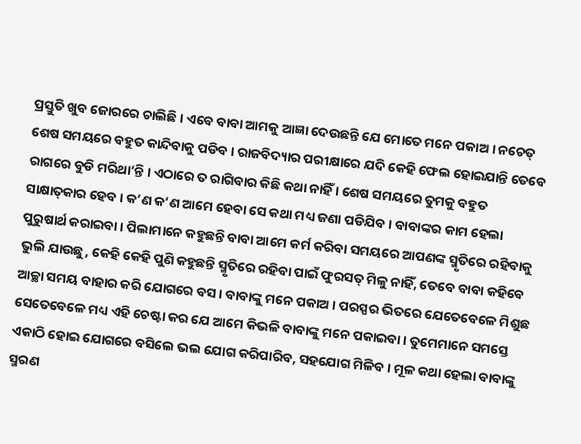ପ୍ରସ୍ତୁତି ଖୁବ ଜୋରରେ ଚାଲିଛି । ଏବେ ବାବା ଆମକୁ ଆଜ୍ଞା ଦେଉଛନ୍ତି ଯେ ମୋତେ ମନେ ପକାଅ । ନଚେତ୍ ଶେଷ ସମୟରେ ବହୁତ କାନ୍ଦିବାକୁ ପଡିବ । ରାଜବିଦ୍ୟାର ପରୀକ୍ଷାରେ ଯଦି କେହି ଫେଲ ହୋଇଯାନ୍ତି ତେବେ ରାଗରେ ବୁଡି ମରିଥା’ନ୍ତି । ଏଠାରେ ତ ରାଗିବାର କିଛି କଥା ନାହିଁ । ଶେଷ ସମୟରେ ତୁମକୁ ବହୁତ ସାକ୍ଷାତ୍‌କାର ହେବ । କ’ଣ କ’ଣ ଆମେ ହେବା ସେ କଥା ମଧ୍ୟ ଜଣା ପଡିଯିବ । ବାବାଙ୍କର କାମ ହେଲା ପୁରୁଷାର୍ଥ କରାଇବା । ପିଲାମାନେ କହୁଛନ୍ତି ବାବା ଆମେ କର୍ମ କରିବା ସମୟରେ ଆପଣଙ୍କ ସ୍ମୃତିରେ ରହିବାକୁ ଭୁଲି ଯାଉଛୁ, କେହି କେହି ପୁଣି କହୁଛନ୍ତି ସ୍ମୃତିରେ ରହିବା ପାଇଁ ଫୁରସତ୍ ମିଳୁ ନାହିଁ, ତେବେ ବାବା କହିବେ ଆଚ୍ଛା ସମୟ ବାହାର କରି ଯୋଗରେ ବସ । ବାବାଙ୍କୁ ମନେ ପକାଅ । ପରସ୍ପର ଭିତରେ ଯେତେବେଳେ ମିଶୁଛ ସେତେବେଳେ ମଧ୍ୟ ଏହି ଚେଷ୍ଟା କର ଯେ ଆମେ କିଭଳି ବାବାଙ୍କୁ ମନେ ପକାଇବା । ତୁମେମାନେ ସମସ୍ତେ ଏକାଠି ହୋଇ ଯୋଗରେ ବସିଲେ ଭଲ ଯୋଗ କରିପାରିବ, ସହଯୋଗ ମିଳିବ । ମୂଳ କଥା ହେଲା ବାବାଙ୍କୁ ସ୍ମରଣ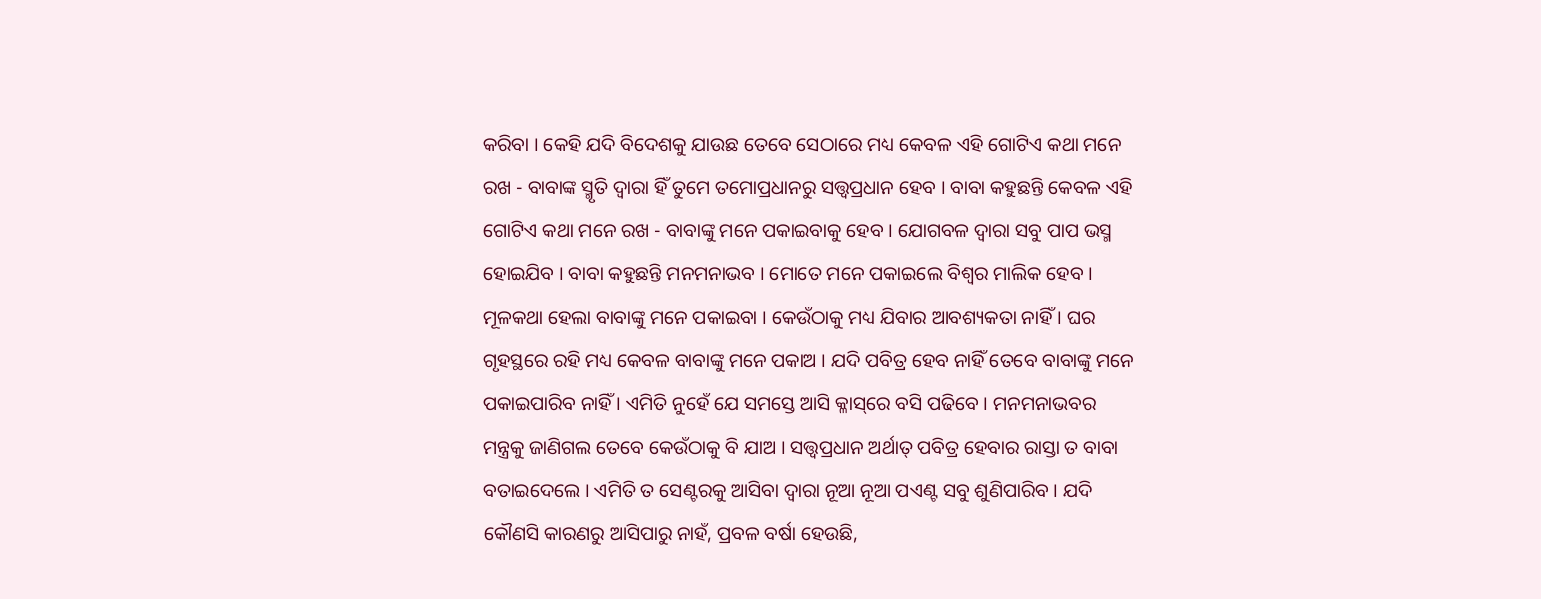କରିବା । କେହି ଯଦି ବିଦେଶକୁ ଯାଉଛ ତେବେ ସେଠାରେ ମଧ୍ୟ କେବଳ ଏହି ଗୋଟିଏ କଥା ମନେ ରଖ - ବାବାଙ୍କ ସ୍ମୃତି ଦ୍ୱାରା ହିଁ ତୁମେ ତମୋପ୍ରଧାନରୁ ସତ୍ତ୍ୱପ୍ରଧାନ ହେବ । ବାବା କହୁଛନ୍ତି କେବଳ ଏହି ଗୋଟିଏ କଥା ମନେ ରଖ - ବାବାଙ୍କୁ ମନେ ପକାଇବାକୁ ହେବ । ଯୋଗବଳ ଦ୍ୱାରା ସବୁ ପାପ ଭସ୍ମ ହୋଇଯିବ । ବାବା କହୁଛନ୍ତି ମନମନାଭବ । ମୋତେ ମନେ ପକାଇଲେ ବିଶ୍ୱର ମାଲିକ ହେବ । ମୂଳକଥା ହେଲା ବାବାଙ୍କୁ ମନେ ପକାଇବା । କେଉଁଠାକୁ ମଧ୍ୟ ଯିବାର ଆବଶ୍ୟକତା ନାହିଁ । ଘର ଗୃହସ୍ଥରେ ରହି ମଧ୍ୟ କେବଳ ବାବାଙ୍କୁ ମନେ ପକାଅ । ଯଦି ପବିତ୍ର ହେବ ନାହିଁ ତେବେ ବାବାଙ୍କୁ ମନେ ପକାଇପାରିବ ନାହିଁ । ଏମିତି ନୁହେଁ ଯେ ସମସ୍ତେ ଆସି କ୍ଳାସ୍‌ରେ ବସି ପଢିବେ । ମନମନାଭବର ମନ୍ତ୍ରକୁ ଜାଣିଗଲ ତେବେ କେଉଁଠାକୁ ବି ଯାଅ । ସତ୍ତ୍ୱପ୍ରଧାନ ଅର୍ଥାତ୍ ପବିତ୍ର ହେବାର ରାସ୍ତା ତ ବାବା ବତାଇଦେଲେ । ଏମିତି ତ ସେଣ୍ଟରକୁ ଆସିବା ଦ୍ୱାରା ନୂଆ ନୂଆ ପଏଣ୍ଟ ସବୁ ଶୁଣିପାରିବ । ଯଦି କୌଣସି କାରଣରୁ ଆସିପାରୁ ନାହଁ, ପ୍ରବଳ ବର୍ଷା ହେଉଛି,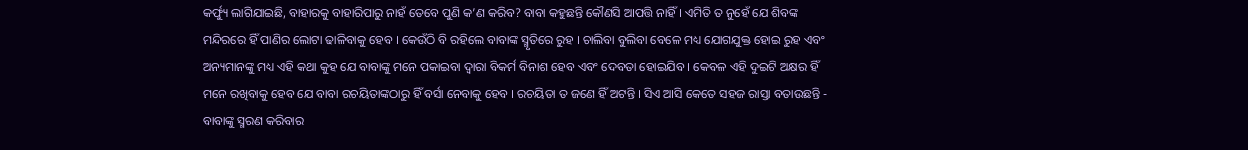କର୍ଫ୍ୟୁ ଲାଗିଯାଇଛି, ବାହାରକୁ ବାହାରିପାରୁ ନାହଁ ତେବେ ପୁଣି କ’ଣ କରିବ? ବାବା କହୁଛନ୍ତି କୌଣସି ଆପତ୍ତି ନାହିଁ । ଏମିତି ତ ନୁହେଁ ଯେ ଶିବଙ୍କ ମନ୍ଦିରରେ ହିଁ ପାଣିର ଲୋଟା ଢାଳିବାକୁ ହେବ । କେଉଁଠି ବି ରହିଲେ ବାବାଙ୍କ ସ୍ମୃତିରେ ରୁହ । ଚାଲିବା ବୁଲିବା ବେଳେ ମଧ୍ୟ ଯୋଗଯୁକ୍ତ ହୋଇ ରୁହ ଏବଂ ଅନ୍ୟମାନଙ୍କୁ ମଧ୍ୟ ଏହି କଥା କୁହ ଯେ ବାବାଙ୍କୁ ମନେ ପକାଇବା ଦ୍ୱାରା ବିକର୍ମ ବିନାଶ ହେବ ଏବଂ ଦେବତା ହୋଇଯିବ । କେବଳ ଏହି ଦୁଇଟି ଅକ୍ଷର ହିଁ ମନେ ରଖିବାକୁ ହେବ ଯେ ବାବା ରଚୟିତାଙ୍କଠାରୁ ହିଁ ବର୍ସା ନେବାକୁ ହେବ । ରଚୟିତା ତ ଜଣେ ହିଁ ଅଟନ୍ତି । ସିଏ ଆସି କେତେ ସହଜ ରାସ୍ତା ବତାଉଛନ୍ତି - ବାବାଙ୍କୁ ସ୍ମରଣ କରିବାର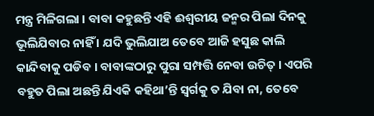ମନ୍ତ୍ର ମିଳିଗଲା । ବାବା କହୁଛନ୍ତି ଏହି ଈଶ୍ୱରୀୟ ଜନ୍ମର ପିଲା ଦିନକୁ ଭୂଲିଯିବାର ନାହିଁ । ଯଦି ଭୁଲିଯାଅ ତେବେ ଆଜି ହସୁଛ କାଲି କାନ୍ଦିବାକୁ ପଡିବ । ବାବାଙ୍କଠାରୁ ପୁରା ସମ୍ପତ୍ତି ନେବା ଉଚିତ୍ । ଏପରି ବହୁତ ପିଲା ଅଛନ୍ତି ଯିଏକି କହିଥା’ନ୍ତି ସ୍ୱର୍ଗକୁ ତ ଯିବା ନା, ତେବେ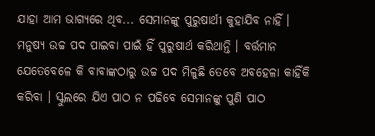ଯାହା ଆମ ଭାଗ୍ୟରେ ଥିବ... ସେମାନଙ୍କୁ ପୁରୁଷାର୍ଥୀ କୁହାଯିବ ନାହିଁ । ମନୁଷ୍ୟ ଉଚ୍ଚ ପଦ ପାଇବା ପାଇଁ ହିଁ ପୁରୁଷାର୍ଥ କରିଥାନ୍ତି । ବର୍ତ୍ତମାନ ଯେତେବେଳେ କି ବାବାଙ୍କଠାରୁ ଉଚ୍ଚ ପଦ ମିଳୁଛି ତେବେ ଅବହେଳା କାହିଁକି କରିବା । ସ୍କୁଲରେ ଯିଏ ପାଠ ନ ପଢିବେ ସେମାନଙ୍କୁ ପୁଣି ପାଠ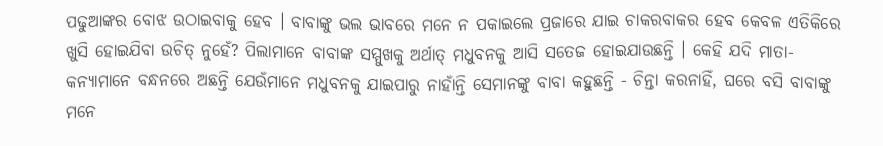ପଢୁଆଙ୍କର ବୋଝ ଉଠାଇବାକୁ ହେବ । ବାବାଙ୍କୁ ଭଲ ଭାବରେ ମନେ ନ ପକାଇଲେ ପ୍ରଜାରେ ଯାଇ ଚାକରବାକର ହେବ କେବଳ ଏତିକିରେ ଖୁସି ହୋଇଯିବା ଉଚିତ୍ ନୁହେଁ? ପିଲାମାନେ ବାବାଙ୍କ ସମ୍ମୁଖକୁ ଅର୍ଥାତ୍ ମଧୁବନକୁ ଆସି ସତେଜ ହୋଇଯାଉଛନ୍ତି । କେହି ଯଦି ମାତା-କନ୍ୟାମାନେ ବନ୍ଧନରେ ଅଛନ୍ତି ଯେଉଁମାନେ ମଧୁବନକୁ ଯାଇପାରୁ ନାହାଁନ୍ତି ସେମାନଙ୍କୁ ବାବା କହୁଛନ୍ତି - ଚିନ୍ତା କରନାହିଁ, ଘରେ ବସି ବାବାଙ୍କୁ ମନେ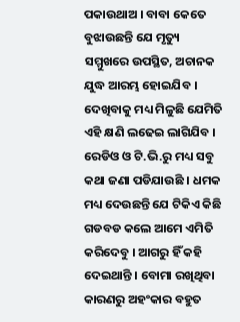ପକାଉଥାଅ । ବାବା କେତେ ବୁଝାଉଛନ୍ତି ଯେ ମୃତ୍ୟୁ ସମ୍ମୁଖରେ ଉପସ୍ଥିତ, ଅଚାନକ ଯୁଦ୍ଧ ଆରମ୍ଭ ହୋଇଯିବ । ଦେଖିବାକୁ ମଧ୍ୟ ମିଳୁଛି ଯେମିତି ଏହି କ୍ଷଣି ଲଢେଇ ଲାଗିଯିବ । ରେଡିଓ ଓ ଟି.ଭି.ରୁ ମଧ୍ୟ ସବୁ କଥା ଜଣା ପଡିଯାଉଛି । ଧମକ ମଧ୍ୟ ଦେଉଛନ୍ତି ଯେ ଟିକିଏ କିଛି ଗଡବଡ କଲେ ଆମେ ଏମିତି କରିଦେବୁ । ଆଗରୁ ହିଁ କହି ଦେଇଥାନ୍ତି । ବୋମା ରଖିଥିବା କାରଣରୁ ଅହଂକାର ବହୁତ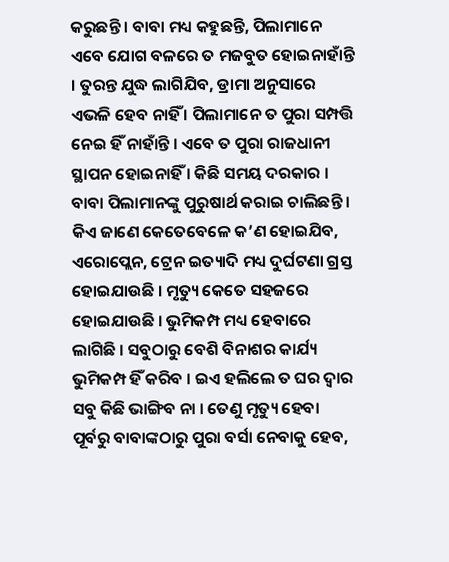କରୁଛନ୍ତି । ବାବା ମଧ୍ୟ କହୁଛନ୍ତି, ପିଲାମାନେ ଏବେ ଯୋଗ ବଳରେ ତ ମଜବୁତ ହୋଇନାହାଁନ୍ତି । ତୁରନ୍ତ ଯୁଦ୍ଧ ଲାଗିଯିବ, ଡ୍ରାମା ଅନୁସାରେ ଏଭଳି ହେବ ନାହିଁ । ପିଲାମାନେ ତ ପୁରା ସମ୍ପତ୍ତି ନେଇ ହିଁ ନାହାଁନ୍ତି । ଏବେ ତ ପୁରା ରାଜଧାନୀ ସ୍ଥାପନ ହୋଇନାହିଁ । କିଛି ସମୟ ଦରକାର । ବାବା ପିଲାମାନଙ୍କୁ ପୁରୁଷାର୍ଥ କରାଇ ଚାଲିଛନ୍ତି । କିଏ ଜାଣେ କେତେବେଳେ କ’ଣ ହୋଇଯିବ, ଏରୋପ୍ଲେନ, ଟ୍ରେନ ଇତ୍ୟାଦି ମଧ୍ୟ ଦୁର୍ଘଟଣା ଗ୍ରସ୍ତ ହୋଇଯାଉଛି । ମୃତ୍ୟୁ କେତେ ସହଜରେ ହୋଇଯାଉଛି । ଭୁମିକମ୍ପ ମଧ୍ୟ ହେବାରେ ଲାଗିଛି । ସବୁଠାରୁ ବେଶି ବିନାଶର କାର୍ଯ୍ୟ ଭୁମିକମ୍ପ ହିଁ କରିବ । ଇଏ ହଲିଲେ ତ ଘର ଦ୍ୱାର ସବୁ କିଛି ଭାଙ୍ଗିବ ନା । ତେଣୁ ମୃତ୍ୟୁ ହେବା ପୂର୍ବରୁ ବାବାଙ୍କଠାରୁ ପୁରା ବର୍ସା ନେବାକୁ ହେବ,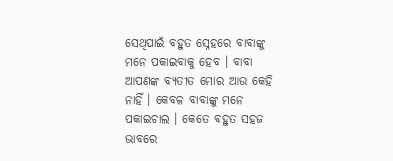ସେଥିପାଇଁ ବହୁତ ସ୍ନେହରେ ବାବାଙ୍କୁ ମନେ ପକାଇବାକୁ ହେବ । ବାବା ଆପଣଙ୍କ ବ୍ୟତୀତ ମୋର ଆଉ କେହି ନାହିଁ । କେବଳ ବାବାଙ୍କୁ ମନେ ପକାଇଚାଲ । କେତେ ବହୁତ ସହଜ ଭାବରେ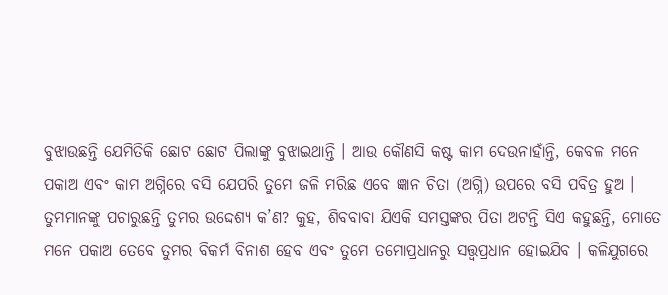ବୁଝାଉଛନ୍ତି ଯେମିତିକି ଛୋଟ ଛୋଟ ପିଲାଙ୍କୁ ବୁଝାଇଥାନ୍ତି । ଆଉ କୌଣସି କଷ୍ଟ କାମ ଦେଉନାହାଁନ୍ତି, କେବଳ ମନେ ପକାଅ ଏବଂ କାମ ଅଗ୍ନିରେ ବସି ଯେପରି ତୁମେ ଜଳି ମରିଛ ଏବେ ଜ୍ଞାନ ଚିତା (ଅଗ୍ନି) ଉପରେ ବସି ପବିତ୍ର ହୁଅ । ତୁମମାନଙ୍କୁ ପଚାରୁଛନ୍ତି ତୁମର ଉଦ୍ଦେଶ୍ୟ କ’ଣ? କୁହ, ଶିବବାବା ଯିଏକି ସମସ୍ତଙ୍କର ପିତା ଅଟନ୍ତି ସିଏ କହୁଛନ୍ତି, ମୋତେ ମନେ ପକାଅ ତେବେ ତୁମର ବିକର୍ମ ବିନାଶ ହେବ ଏବଂ ତୁମେ ତମୋପ୍ରଧାନରୁ ସତ୍ତ୍ୱପ୍ରଧାନ ହୋଇଯିବ । କଳିଯୁଗରେ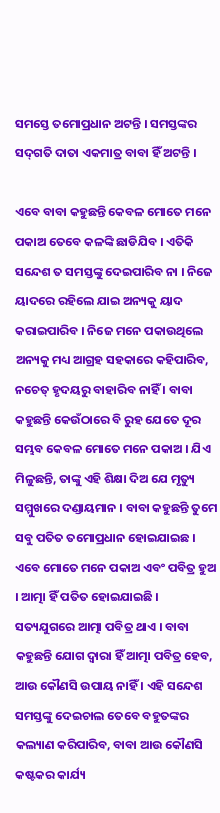ସମସ୍ତେ ତମୋପ୍ରଧାନ ଅଟନ୍ତି । ସମସ୍ତଙ୍କର ସଦ୍‌ଗତି ଦାତା ଏକମାତ୍ର ବାବା ହିଁ ଅଟନ୍ତି ।

ଏବେ ବାବା କହୁଛନ୍ତି କେବଳ ମୋତେ ମନେ ପକାଅ ତେବେ କଳଙ୍କି ଛାଡିଯିବ । ଏତିକି ସନ୍ଦେଶ ତ ସମସ୍ତଙ୍କୁ ଦେଇପାରିବ ନା । ନିଜେ ୟାଦରେ ରହିଲେ ଯାଇ ଅନ୍ୟକୁ ୟାଦ କରାଇପାରିବ । ନିଜେ ମନେ ପକାଉଥିଲେ ଅନ୍ୟକୁ ମଧ୍ୟ ଆଗ୍ରହ ସହକାରେ କହିପାରିବ, ନଚେତ୍ ହୃଦୟରୁ ବାହାରିବ ନାହିଁ । ବାବା କହୁଛନ୍ତି କେଉଁଠାରେ ବି ରୁହ ଯେତେ ଦୂର ସମ୍ଭବ କେବଳ ମୋତେ ମନେ ପକାଅ । ଯିଏ ମିଳୁଛନ୍ତି, ତାଙ୍କୁ ଏହି ଶିକ୍ଷା ଦିଅ ଯେ ମୃତ୍ୟୁ ସମ୍ମୁଖରେ ଦଣ୍ଡାୟମାନ । ବାବା କହୁଛନ୍ତି ତୁମେ ସବୁ ପତିତ ତମୋପ୍ରଧାନ ହୋଇଯାଇଛ । ଏବେ ମୋତେ ମନେ ପକାଅ ଏବଂ ପବିତ୍ର ହୁଅ । ଆତ୍ମା ହିଁ ପତିତ ହୋଇଯାଇଛି । ସତ୍ୟଯୁଗରେ ଆତ୍ମା ପବିତ୍ର ଥାଏ । ବାବା କହୁଛନ୍ତି ଯୋଗ ଦ୍ୱାରା ହିଁ ଆତ୍ମା ପବିତ୍ର ହେବ, ଆଉ କୌଣସି ଉପାୟ ନାହିଁ । ଏହି ସନ୍ଦେଶ ସମସ୍ତଙ୍କୁ ଦେଇଚାଲ ତେବେ ବହୁତଙ୍କର କଲ୍ୟାଣ କରିପାରିବ, ବାବା ଆଉ କୌଣସି କଷ୍ଟକର କାର୍ଯ୍ୟ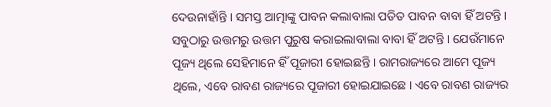ଦେଉନାହାଁନ୍ତି । ସମସ୍ତ ଆତ୍ମାଙ୍କୁ ପାବନ କଲାବାଲା ପତିତ ପାବନ ବାବା ହିଁ ଅଟନ୍ତି । ସବୁଠାରୁ ଉତ୍ତମରୁ ଉତ୍ତମ ପୁରୁଷ କରାଇଲାବାଲା ବାବା ହିଁ ଅଟନ୍ତି । ଯେଉଁମାନେ ପୂଜ୍ୟ ଥିଲେ ସେହିମାନେ ହିଁ ପୂଜାରୀ ହୋଇଛନ୍ତି । ରାମରାଜ୍ୟରେ ଆମେ ପୂଜ୍ୟ ଥିଲେ, ଏବେ ରାବଣ ରାଜ୍ୟରେ ପୂଜାରୀ ହୋଇଯାଇଛେ । ଏବେ ରାବଣ ରାଜ୍ୟର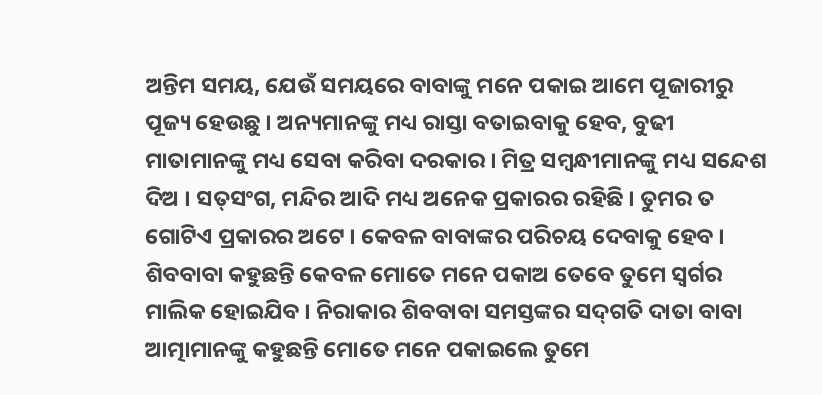ଅନ୍ତିମ ସମୟ, ଯେଉଁ ସମୟରେ ବାବାଙ୍କୁ ମନେ ପକାଇ ଆମେ ପୂଜାରୀରୁ ପୂଜ୍ୟ ହେଉଛୁ । ଅନ୍ୟମାନଙ୍କୁ ମଧ୍ୟ ରାସ୍ତା ବତାଇବାକୁ ହେବ, ବୁଢୀ ମାତାମାନଙ୍କୁ ମଧ୍ୟ ସେବା କରିବା ଦରକାର । ମିତ୍ର ସମ୍ବନ୍ଧୀମାନଙ୍କୁ ମଧ୍ୟ ସନ୍ଦେଶ ଦିଅ । ସତ୍‌ସଂଗ, ମନ୍ଦିର ଆଦି ମଧ୍ୟ ଅନେକ ପ୍ରକାରର ରହିଛି । ତୁମର ତ ଗୋଟିଏ ପ୍ରକାରର ଅଟେ । କେବଳ ବାବାଙ୍କର ପରିଚୟ ଦେବାକୁ ହେବ । ଶିବବାବା କହୁଛନ୍ତି କେବଳ ମୋତେ ମନେ ପକାଅ ତେବେ ତୁମେ ସ୍ୱର୍ଗର ମାଲିକ ହୋଇଯିବ । ନିରାକାର ଶିବବାବା ସମସ୍ତଙ୍କର ସଦ୍‌ଗତି ଦାତା ବାବା ଆତ୍ମାମାନଙ୍କୁ କହୁଛନ୍ତି ମୋତେ ମନେ ପକାଇଲେ ତୁମେ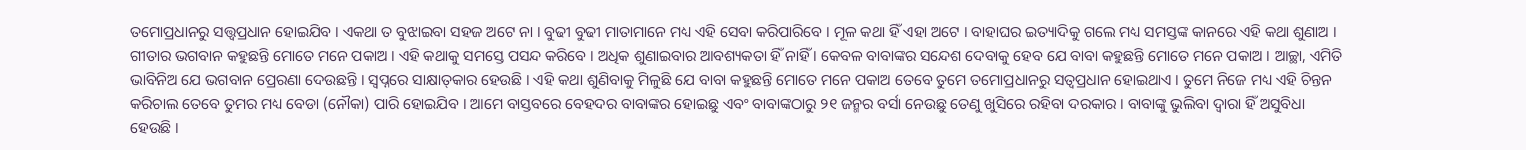ତମୋପ୍ରଧାନରୁ ସତ୍ତ୍ୱପ୍ରଧାନ ହୋଇଯିବ । ଏକଥା ତ ବୁଝାଇବା ସହଜ ଅଟେ ନା । ବୁଢୀ ବୁଢୀ ମାତାମାନେ ମଧ୍ୟ ଏହି ସେବା କରିପାରିବେ । ମୂଳ କଥା ହିଁ ଏହା ଅଟେ । ବାହାଘର ଇତ୍ୟାଦିକୁ ଗଲେ ମଧ୍ୟ ସମସ୍ତଙ୍କ କାନରେ ଏହି କଥା ଶୁଣାଅ । ଗୀତାର ଭଗବାନ କହୁଛନ୍ତି ମୋତେ ମନେ ପକାଅ । ଏହି କଥାକୁ ସମସ୍ତେ ପସନ୍ଦ କରିବେ । ଅଧିକ ଶୁଣାଇବାର ଆବଶ୍ୟକତା ହିଁ ନାହିଁ । କେବଳ ବାବାଙ୍କର ସନ୍ଦେଶ ଦେବାକୁ ହେବ ଯେ ବାବା କହୁଛନ୍ତି ମୋତେ ମନେ ପକାଅ । ଆଚ୍ଛା, ଏମିତି ଭାବିନିଅ ଯେ ଭଗବାନ ପ୍ରେରଣା ଦେଉଛନ୍ତି । ସ୍ୱପ୍ନରେ ସାକ୍ଷାତ୍‌କାର ହେଉଛି । ଏହି କଥା ଶୁଣିବାକୁ ମିଳୁଛି ଯେ ବାବା କହୁଛନ୍ତି ମୋତେ ମନେ ପକାଅ ତେବେ ତୁମେ ତମୋପ୍ରଧାନରୁ ସତ୍ୱପ୍ରଧାନ ହୋଇଥାଏ । ତୁମେ ନିଜେ ମଧ୍ୟ ଏହି ଚିନ୍ତନ କରିଚାଲ ତେବେ ତୁମର ମଧ୍ୟ ବେଡା (ନୌକା) ପାରି ହୋଇଯିବ । ଆମେ ବାସ୍ତବରେ ବେହଦର ବାବାଙ୍କର ହୋଇଛୁ ଏବଂ ବାବାଙ୍କଠାରୁ ୨୧ ଜନ୍ମର ବର୍ସା ନେଉଛୁ ତେଣୁ ଖୁସିରେ ରହିବା ଦରକାର । ବାବାଙ୍କୁ ଭୁଲିବା ଦ୍ୱାରା ହିଁ ଅସୁବିଧା ହେଉଛି ।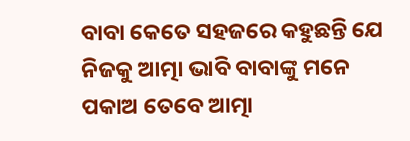ବାବା କେତେ ସହଜରେ କହୁଛନ୍ତି ଯେ ନିଜକୁ ଆତ୍ମା ଭାବି ବାବାଙ୍କୁ ମନେ ପକାଅ ତେବେ ଆତ୍ମା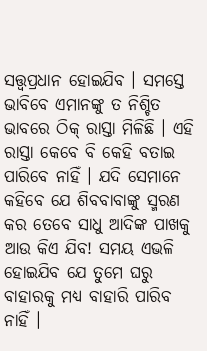ସତ୍ତ୍ୱପ୍ରଧାନ ହୋଇଯିବ । ସମସ୍ତେ ଭାବିବେ ଏମାନଙ୍କୁ ତ ନିଶ୍ଚିତ ଭାବରେ ଠିକ୍ ରାସ୍ତା ମିଳିଛି । ଏହି ରାସ୍ତା କେବେ ବି କେହି ବତାଇ ପାରିବେ ନାହିଁ । ଯଦି ସେମାନେ କହିବେ ଯେ ଶିବବାବାଙ୍କୁ ସ୍ମରଣ କର ତେବେ ସାଧୁ ଆଦିଙ୍କ ପାଖକୁ ଆଉ କିଏ ଯିବ! ସମୟ ଏଭଳି ହୋଇଯିବ ଯେ ତୁମେ ଘରୁ ବାହାରକୁ ମଧ୍ୟ ବାହାରି ପାରିବ ନାହିଁ ।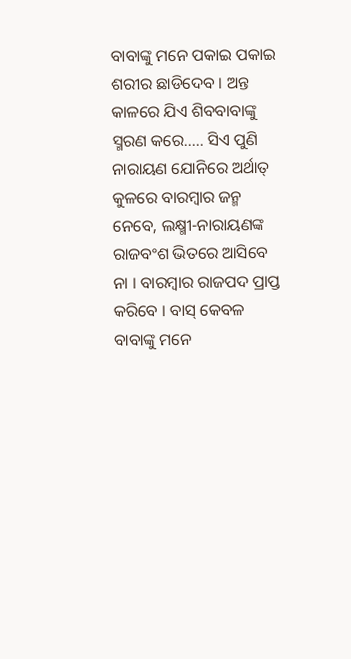ବାବାଙ୍କୁ ମନେ ପକାଇ ପକାଇ ଶରୀର ଛାଡିଦେବ । ଅନ୍ତ କାଳରେ ଯିଏ ଶିବବାବାଙ୍କୁ ସ୍ମରଣ କରେ..... ସିଏ ପୁଣି ନାରାୟଣ ଯୋନିରେ ଅର୍ଥାତ୍ କୁଳରେ ବାରମ୍ବାର ଜନ୍ମ ନେବେ, ଲକ୍ଷ୍ମୀ-ନାରାୟଣଙ୍କ ରାଜବଂଶ ଭିତରେ ଆସିବେ ନା । ବାରମ୍ବାର ରାଜପଦ ପ୍ରାପ୍ତ କରିବେ । ବାସ୍ କେବଳ ବାବାଙ୍କୁ ମନେ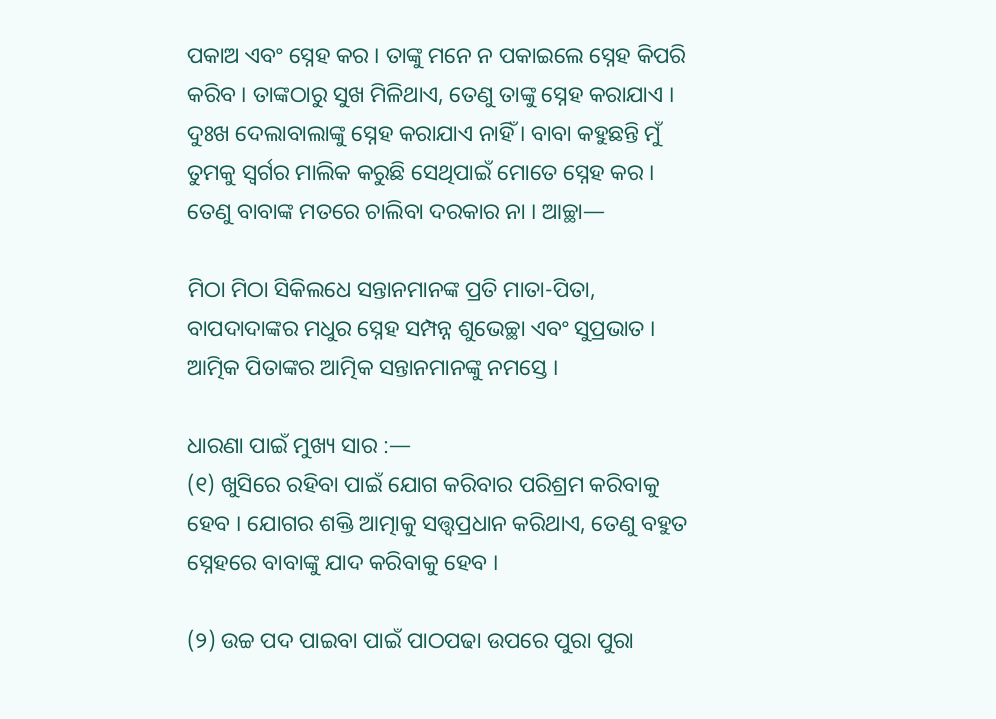ପକାଅ ଏବଂ ସ୍ନେହ କର । ତାଙ୍କୁ ମନେ ନ ପକାଇଲେ ସ୍ନେହ କିପରି କରିବ । ତାଙ୍କଠାରୁ ସୁଖ ମିଳିଥାଏ, ତେଣୁ ତାଙ୍କୁ ସ୍ନେହ କରାଯାଏ । ଦୁଃଖ ଦେଲାବାଲାଙ୍କୁ ସ୍ନେହ କରାଯାଏ ନାହିଁ । ବାବା କହୁଛନ୍ତି ମୁଁ ତୁମକୁ ସ୍ୱର୍ଗର ମାଲିକ କରୁଛି ସେଥିପାଇଁ ମୋତେ ସ୍ନେହ କର । ତେଣୁ ବାବାଙ୍କ ମତରେ ଚାଲିବା ଦରକାର ନା । ଆଚ୍ଛା—

ମିଠା ମିଠା ସିକିଲଧେ ସନ୍ତାନମାନଙ୍କ ପ୍ରତି ମାତା-ପିତା, ବାପଦାଦାଙ୍କର ମଧୁର ସ୍ନେହ ସମ୍ପନ୍ନ ଶୁଭେଚ୍ଛା ଏବଂ ସୁପ୍ରଭାତ । ଆତ୍ମିକ ପିତାଙ୍କର ଆତ୍ମିକ ସନ୍ତାନମାନଙ୍କୁ ନମସ୍ତେ ।

ଧାରଣା ପାଇଁ ମୁଖ୍ୟ ସାର :—
(୧) ଖୁସିରେ ରହିବା ପାଇଁ ଯୋଗ କରିବାର ପରିଶ୍ରମ କରିବାକୁ ହେବ । ଯୋଗର ଶକ୍ତି ଆତ୍ମାକୁ ସତ୍ତ୍ୱପ୍ରଧାନ କରିଥାଏ, ତେଣୁ ବହୁତ ସ୍ନେହରେ ବାବାଙ୍କୁ ଯାଦ କରିବାକୁ ହେବ ।

(୨) ଉଚ୍ଚ ପଦ ପାଇବା ପାଇଁ ପାଠପଢା ଉପରେ ପୁରା ପୁରା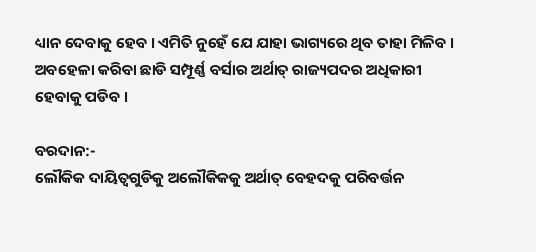ଧ୍ୟାନ ଦେବାକୁ ହେବ । ଏମିତି ନୁହେଁ ଯେ ଯାହା ଭାଗ୍ୟରେ ଥିବ ତାହା ମିଳିବ । ଅବହେଳା କରିବା ଛାଡି ସମ୍ପୂର୍ଣ୍ଣ ବର୍ସାର ଅର୍ଥାତ୍ ରାଜ୍ୟପଦର ଅଧିକାରୀ ହେବାକୁ ପଡିବ ।

ବରଦାନ:-
ଲୌକିକ ଦାୟିତ୍ୱଗୁଡିକୁ ଅଲୌକିକକୁ ଅର୍ଥାତ୍ ବେହଦକୁ ପରିବର୍ତ୍ତନ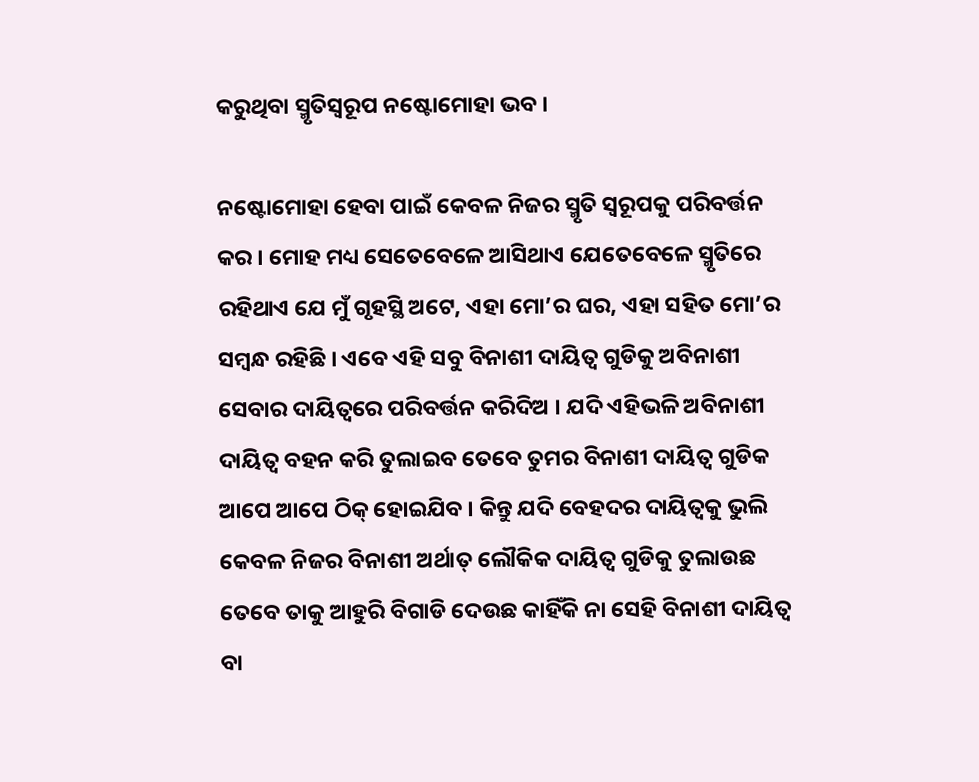କରୁଥିବା ସ୍ମୃତିସ୍ୱରୂପ ନଷ୍ଟୋମୋହା ଭବ ।

ନଷ୍ଟୋମୋହା ହେବା ପାଇଁ କେବଳ ନିଜର ସ୍ମୃତି ସ୍ୱରୂପକୁ ପରିବର୍ତ୍ତନ କର । ମୋହ ମଧ୍ୟ ସେତେବେଳେ ଆସିଥାଏ ଯେତେବେଳେ ସ୍ମୃତିରେ ରହିଥାଏ ଯେ ମୁଁ ଗୃହସ୍ଥି ଅଟେ, ଏହା ମୋ’ର ଘର, ଏହା ସହିତ ମୋ’ର ସମ୍ବନ୍ଧ ରହିଛି । ଏବେ ଏହି ସବୁ ବିନାଶୀ ଦାୟିତ୍ୱ ଗୁଡିକୁ ଅବିନାଶୀ ସେବାର ଦାୟିତ୍ୱରେ ପରିବର୍ତ୍ତନ କରିଦିଅ । ଯଦି ଏହିଭଳି ଅବିନାଶୀ ଦାୟିତ୍ୱ ବହନ କରି ତୁଲାଇବ ତେବେ ତୁମର ବିନାଶୀ ଦାୟିତ୍ୱ ଗୁଡିକ ଆପେ ଆପେ ଠିକ୍ ହୋଇଯିବ । କିନ୍ତୁ ଯଦି ବେହଦର ଦାୟିତ୍ୱକୁ ଭୁଲି କେବଳ ନିଜର ବିନାଶୀ ଅର୍ଥାତ୍ ଲୌକିକ ଦାୟିତ୍ୱ ଗୁଡିକୁ ତୁଲାଉଛ ତେବେ ତାକୁ ଆହୁରି ବିଗାଡି ଦେଉଛ କାହିଁକି ନା ସେହି ବିନାଶୀ ଦାୟିତ୍ୱ ବା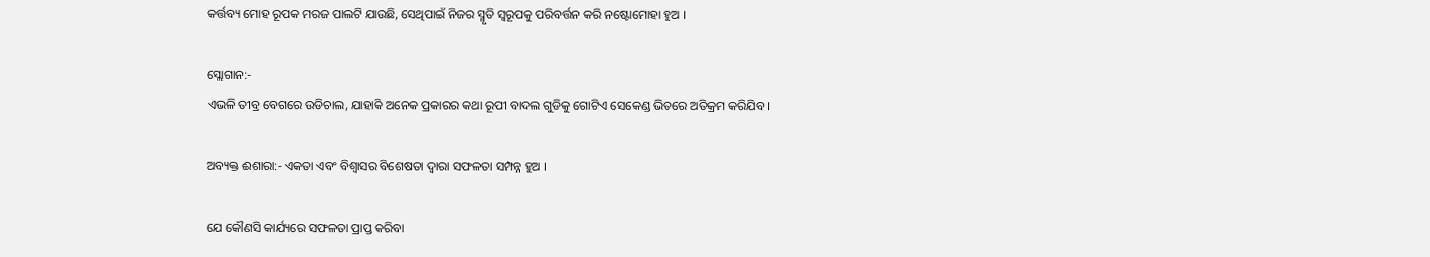କର୍ତ୍ତବ୍ୟ ମୋହ ରୂପକ ମରଜ ପାଲଟି ଯାଉଛି, ସେଥିପାଇଁ ନିଜର ସ୍ମୃତି ସ୍ୱରୂପକୁ ପରିବର୍ତ୍ତନ କରି ନଷ୍ଟୋମୋହା ହୁଅ ।

ସ୍ଲୋଗାନ:-
ଏଭଳି ତୀବ୍ର ବେଗରେ ଉଡିଚାଲ, ଯାହାକି ଅନେକ ପ୍ରକାରର କଥା ରୂପୀ ବାଦଲ ଗୁଡିକୁ ଗୋଟିଏ ସେକେଣ୍ଡ ଭିତରେ ଅତିକ୍ରମ କରିଯିବ ।

ଅବ୍ୟକ୍ତ ଈଶାରା:- ଏକତା ଏବଂ ବିଶ୍ୱାସର ବିଶେଷତା ଦ୍ୱାରା ସଫଳତା ସମ୍ପନ୍ନ ହୁଅ ।

ଯେ କୌଣସି କାର୍ଯ୍ୟରେ ସଫଳତା ପ୍ରାପ୍ତ କରିବା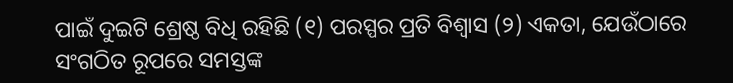ପାଇଁ ଦୁଇଟି ଶ୍ରେଷ୍ଠ ବିଧି ରହିଛି (୧) ପରସ୍ପର ପ୍ରତି ବିଶ୍ୱାସ (୨) ଏକତା, ଯେଉଁଠାରେ ସଂଗଠିତ ରୂପରେ ସମସ୍ତଙ୍କ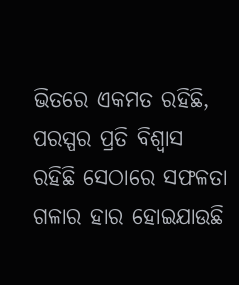ଭିତରେ ଏକମତ ରହିଛି, ପରସ୍ପର ପ୍ରତି ବିଶ୍ୱାସ ରହିଛି ସେଠାରେ ସଫଳତା ଗଳାର ହାର ହୋଇଯାଉଛି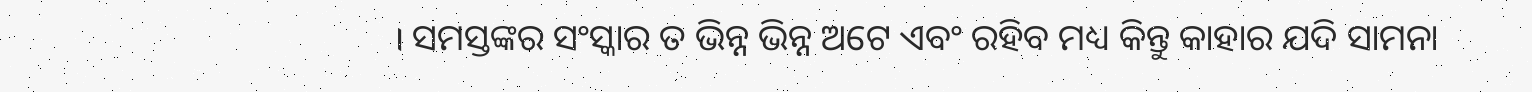। ସମସ୍ତଙ୍କର ସଂସ୍କାର ତ ଭିନ୍ନ ଭିନ୍ନ ଅଟେ ଏବଂ ରହିବ ମଧ୍ୟ କିନ୍ତୁ କାହାର ଯଦି ସାମନା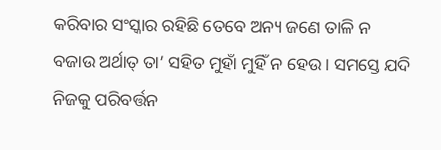କରିବାର ସଂସ୍କାର ରହିଛି ତେବେ ଅନ୍ୟ ଜଣେ ତାଳି ନ ବଜାଉ ଅର୍ଥାତ୍ ତା’ ସହିତ ମୁହାଁ ମୁହିଁ ନ ହେଉ । ସମସ୍ତେ ଯଦି ନିଜକୁ ପରିବର୍ତ୍ତନ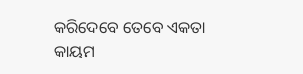କରିଦେବେ ତେବେ ଏକତା କାୟମ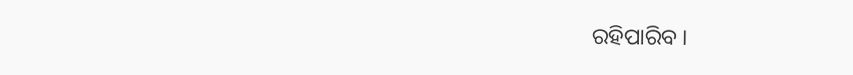ରହିପାରିବ ।